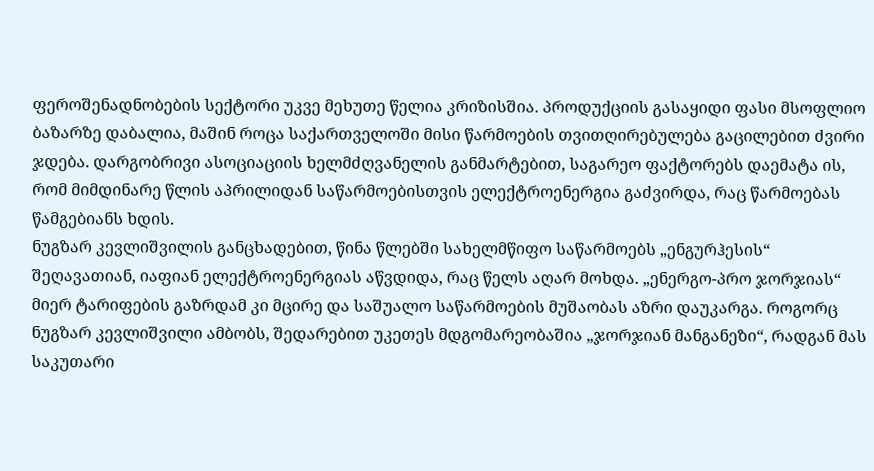ფეროშენადნობების სექტორი უკვე მეხუთე წელია კრიზისშია. პროდუქციის გასაყიდი ფასი მსოფლიო ბაზარზე დაბალია, მაშინ როცა საქართველოში მისი წარმოების თვითღირებულება გაცილებით ძვირი ჯდება. დარგობრივი ასოციაციის ხელმძღვანელის განმარტებით, საგარეო ფაქტორებს დაემატა ის, რომ მიმდინარე წლის აპრილიდან საწარმოებისთვის ელექტროენერგია გაძვირდა, რაც წარმოებას წამგებიანს ხდის.
ნუგზარ კევლიშვილის განცხადებით, წინა წლებში სახელმწიფო საწარმოებს „ენგურჰესის“ შეღავათიან, იაფიან ელექტროენერგიას აწვდიდა, რაც წელს აღარ მოხდა. „ენერგო-პრო ჯორჯიას“ მიერ ტარიფების გაზრდამ კი მცირე და საშუალო საწარმოების მუშაობას აზრი დაუკარგა. როგორც ნუგზარ კევლიშვილი ამბობს, შედარებით უკეთეს მდგომარეობაშია „ჯორჯიან მანგანეზი“, რადგან მას საკუთარი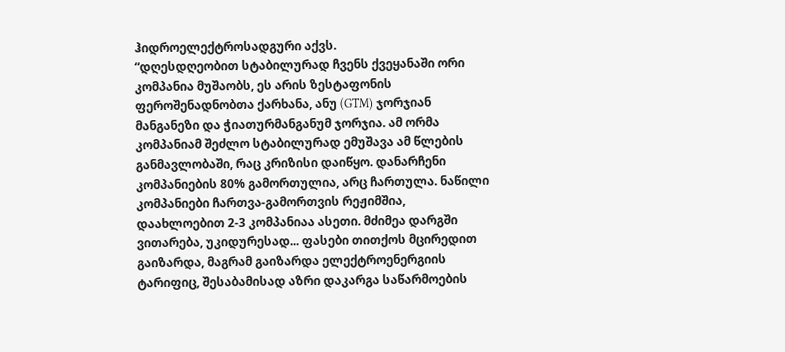ჰიდროელექტროსადგური აქვს.
“დღესდღეობით სტაბილურად ჩვენს ქვეყანაში ორი კომპანია მუშაობს, ეს არის ზესტაფონის ფეროშენადნობთა ქარხანა, ანუ (GTM) ჯორჯიან მანგანეზი და ჭიათურმანგანუმ ჯორჯია. ამ ორმა კომპანიამ შეძლო სტაბილურად ემუშავა ამ წლების განმავლობაში, რაც კრიზისი დაიწყო. დანარჩენი კომპანიების 80% გამორთულია, არც ჩართულა. ნაწილი კომპანიები ჩართვა-გამორთვის რეჟიმშია, დაახლოებით 2-3 კომპანიაა ასეთი. მძიმეა დარგში ვითარება, უკიდურესად... ფასები თითქოს მცირედით გაიზარდა, მაგრამ გაიზარდა ელექტროენერგიის ტარიფიც, შესაბამისად აზრი დაკარგა საწარმოების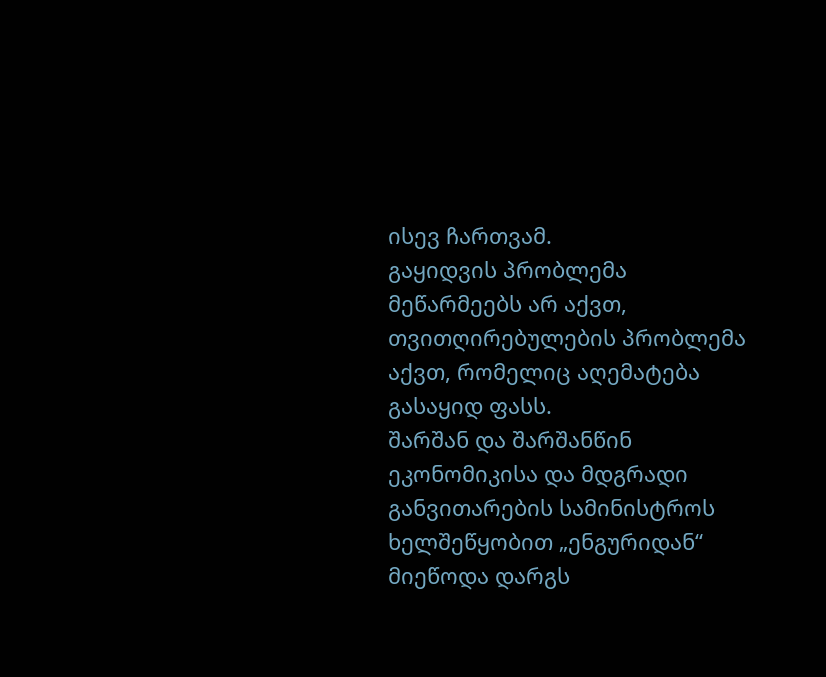ისევ ჩართვამ.
გაყიდვის პრობლემა მეწარმეებს არ აქვთ, თვითღირებულების პრობლემა აქვთ, რომელიც აღემატება გასაყიდ ფასს.
შარშან და შარშანწინ ეკონომიკისა და მდგრადი განვითარების სამინისტროს ხელშეწყობით „ენგურიდან“ მიეწოდა დარგს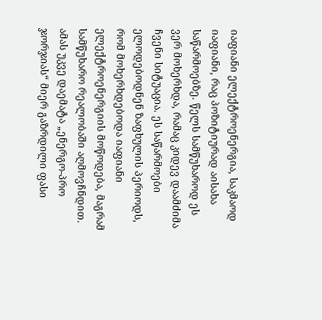იაფიანი ელექტროენერგია, საკმაოდ იაფიანი, რაც პოზიტიურად აისახა საწარმოებზე. წელს სამწუხაროდ ეს ვერ მოხერხდა, რამაც კიდევ დაამძიმა ჩვენი სიტუაცია. ეს საწარმოები ელოდებოდნენ ზაფხულის პერიოდს, რომ მოხერხდებოდა იაფიანი ელექტროენერგიის მოწოდება, მაგრამ სამწუხარო რეალობაში აღმოვჩნდით. ამას უკვე დაემატა „ენერგო-პრო ჯორჯიას“ მიერ გაზრდილი ფასი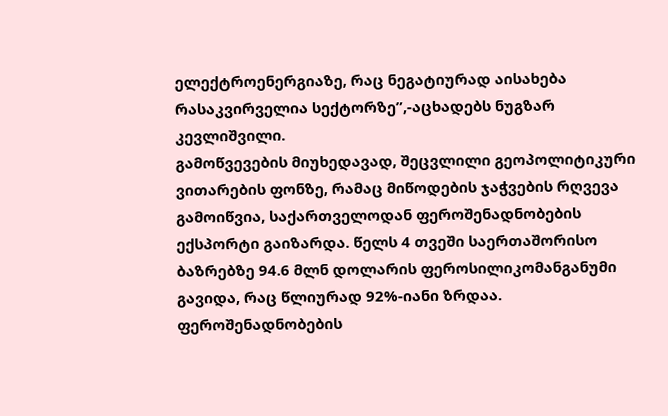ელექტროენერგიაზე, რაც ნეგატიურად აისახება რასაკვირველია სექტორზე”,-აცხადებს ნუგზარ კევლიშვილი.
გამოწვევების მიუხედავად, შეცვლილი გეოპოლიტიკური ვითარების ფონზე, რამაც მიწოდების ჯაჭვების რღვევა გამოიწვია, საქართველოდან ფეროშენადნობების ექსპორტი გაიზარდა. წელს 4 თვეში საერთაშორისო ბაზრებზე 94.6 მლნ დოლარის ფეროსილიკომანგანუმი გავიდა, რაც წლიურად 92%-იანი ზრდაა.
ფეროშენადნობების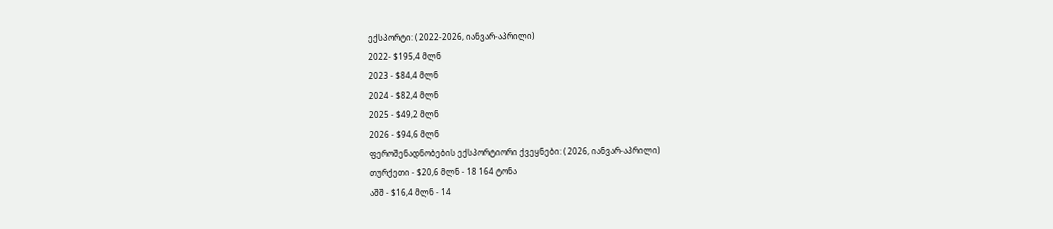ექსპორტი: ( 2022-2026, იანვარ-აპრილი)
2022- $195,4 მლნ
2023 - $84,4 მლნ
2024 - $82,4 მლნ
2025 - $49,2 მლნ
2026 - $94,6 მლნ
ფეროშენადნობების ექსპორტიორი ქვეყნები: ( 2026, იანვარ-აპრილი)
თურქეთი - $20,6 მლნ - 18 164 ტონა
აშშ - $16,4 მლნ - 14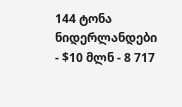144 ტონა
ნიდერლანდები - $10 მლნ - 8 717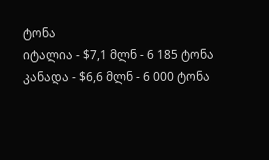ტონა
იტალია - $7,1 მლნ - 6 185 ტონა
კანადა - $6,6 მლნ - 6 000 ტონა